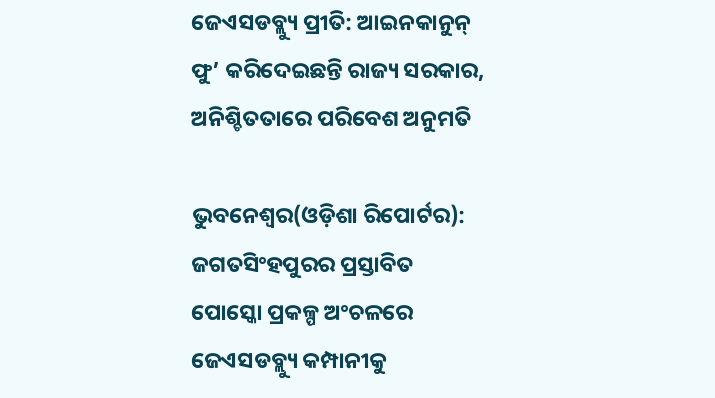ଜେଏସଡବ୍ଲ୍ୟୁ ପ୍ରୀତି: ଆଇନକାନୁନ୍ ଫୁ’ କରିଦେଇଛନ୍ତି ରାଜ୍ୟ ସରକାର, ଅନିଶ୍ଚିତତାରେ ପରିବେଶ ଅନୁମତି

ଭୁବନେଶ୍ୱର(ଓଡ଼ିଶା ରିପୋର୍ଟର): ଜଗତସିଂହପୁରର ପ୍ରସ୍ତାବିତ ପୋସ୍କୋ ପ୍ରକଳ୍ପ ଅଂଚଳରେ ଜେଏସଡବ୍ଲ୍ୟୁ କମ୍ପାନୀକୁ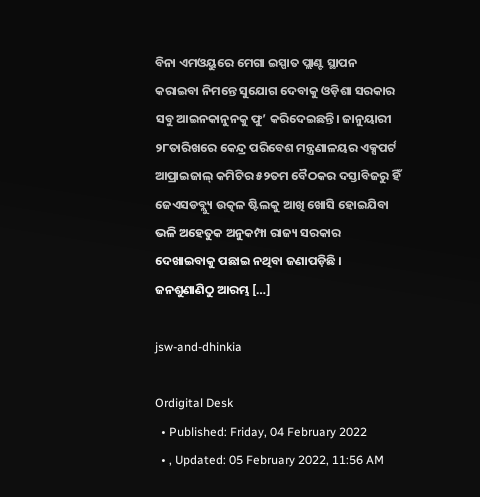ବିନା ଏମଓୟୁରେ ମେଗା ଇସ୍ପାତ ପ୍ଲାଣ୍ଟ ସ୍ଥାପନ କରାଇବା ନିମନ୍ତେ ସୁଯୋଗ ଦେବାକୁ ଓଡ଼ିଶା ସରକାର ସବୁ ଆଇନକାନୁନକୁ ଫୁ’ କରିଦେଇଛନ୍ତି। ଜାନୁୟାରୀ ୨୮ତାରିଖରେ କେନ୍ଦ୍ର ପରିବେଶ ମନ୍ତ୍ରଣାଳୟର ଏକ୍ସପର୍ଟ ଆପ୍ରାଇଜାଲ୍ କମିଟିର ୫୨ତମ ବୈଠକର ଦସ୍ତାବିଜରୁ ହିଁ ଜେଏସଡବ୍ଲ୍ୟୁ ଉତ୍କଳ ଷ୍ଟିଲକୁ ଆଖି ଖୋସି ହୋଇଯିବା ଭଳି ଅହେତୁକ ଅନୁକମ୍ପା ରାଜ୍ୟ ସରକାର ଦେଖାଇବାକୁ ପଛାଇ ନଥିବା ଜଣାପଡ଼ିଛି । ଜନଶୁଣାଣିଠୁ ଆରମ୍ଭ […]

jsw-and-dhinkia

Ordigital Desk
  • Published: Friday, 04 February 2022
  • , Updated: 05 February 2022, 11:56 AM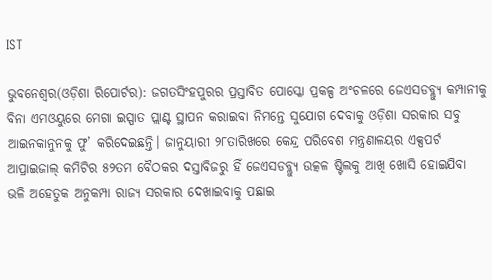IST

ଭୁବନେଶ୍ୱର(ଓଡ଼ିଶା ରିପୋର୍ଟର): ଜଗତସିଂହପୁରର ପ୍ରସ୍ତାବିତ ପୋସ୍କୋ ପ୍ରକଳ୍ପ ଅଂଚଳରେ ଜେଏସଡବ୍ଲ୍ୟୁ କମ୍ପାନୀକୁ ବିନା ଏମଓୟୁରେ ମେଗା ଇସ୍ପାତ ପ୍ଲାଣ୍ଟ ସ୍ଥାପନ କରାଇବା ନିମନ୍ତେ ସୁଯୋଗ ଦେବାକୁ ଓଡ଼ିଶା ସରକାର ସବୁ ଆଇନକାନୁନକୁ ଫୁ’ କରିଦେଇଛନ୍ତି। ଜାନୁୟାରୀ ୨୮ତାରିଖରେ କେନ୍ଦ୍ର ପରିବେଶ ମନ୍ତ୍ରଣାଳୟର ଏକ୍ସପର୍ଟ ଆପ୍ରାଇଜାଲ୍ କମିଟିର ୫୨ତମ ବୈଠକର ଦସ୍ତାବିଜରୁ ହିଁ ଜେଏସଡବ୍ଲ୍ୟୁ ଉତ୍କଳ ଷ୍ଟିଲକୁ ଆଖି ଖୋସି ହୋଇଯିବା ଭଳି ଅହେତୁକ ଅନୁକମ୍ପା ରାଜ୍ୟ ସରକାର ଦେଖାଇବାକୁ ପଛାଇ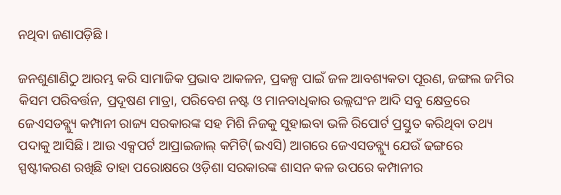ନଥିବା ଜଣାପଡ଼ିଛି ।

ଜନଶୁଣାଣିଠୁ ଆରମ୍ଭ କରି ସାମାଜିକ ପ୍ରଭାବ ଆକଳନ, ପ୍ରକଳ୍ପ ପାଇଁ ଜଳ ଆବଶ୍ୟକତା ପୂରଣ, ଜଙ୍ଗଲ ଜମିର କିସମ ପରିବର୍ତ୍ତନ, ପ୍ରଦୂଷଣ ମାତ୍ରା, ପରିବେଶ ନଷ୍ଟ ଓ ମାନବାଧିକାର ଉଲ୍ଲଘଂନ ଆଦି ସବୁ କ୍ଷେତ୍ରରେ ଜେଏସଡବ୍ଲ୍ୟୁ କମ୍ପାନୀ ରାଜ୍ୟ ସରକାରଙ୍କ ସହ ମିଶି ନିଜକୁ ସୁହାଇବା ଭଳି ରିପୋର୍ଟ ପ୍ରସ୍ତୁତ କରିଥିବା ତଥ୍ୟ ପଦାକୁ ଆସିଛି। ଆଉ ଏକ୍ସପର୍ଟ ଆପ୍ରାଇଜାଲ୍ କମିଟି(ଇଏସି) ଆଗରେ ଜେଏସଡବ୍ଲ୍ୟୁ ଯେଉଁ ଢଙ୍ଗରେ ସ୍ପଷ୍ଟୀକରଣ ରଖିଛି ତାହା ପରୋକ୍ଷରେ ଓଡ଼ିଶା ସରକାରଙ୍କ ଶାସନ କଳ ଉପରେ କମ୍ପାନୀର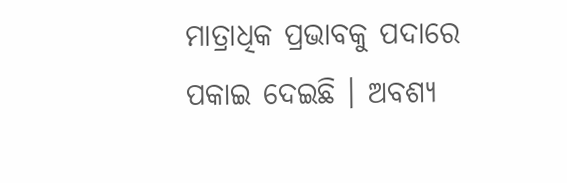ମାତ୍ରାଧିକ ପ୍ରଭାବକୁ ପଦାରେ ପକାଇ ଦେଇଛି । ଅବଶ୍ୟ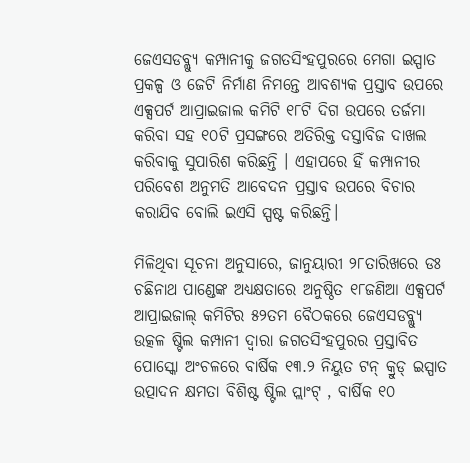ଜେଏସଡବ୍ଲ୍ୟୁ କମ୍ପାନୀକୁ ଜଗତସିଂହପୁରରେ ମେଗା ଇସ୍ପାତ ପ୍ରକଳ୍ପ ଓ ଜେଟି ନିର୍ମାଣ ନିମନ୍ତେ ଆବଶ୍ୟକ ପ୍ରସ୍ତାବ ଉପରେ ଏକ୍ସପର୍ଟ ଆପ୍ରାଇଜାଲ କମିଟି ୧୮ଟି ଦିଗ ଉପରେ ତର୍ଜମା କରିବା ସହ ୧୦ଟି ପ୍ରସଙ୍ଗରେ ଅତିରିକ୍ତ ଦସ୍ତାବିଜ ଦାଖଲ କରିବାକୁ ସୁପାରିଶ କରିଛନ୍ତି । ଏହାପରେ ହିଁ କମ୍ପାନୀର ପରିବେଶ ଅନୁମତି ଆବେଦନ ପ୍ରସ୍ତାବ ଉପରେ ବିଚାର କରାଯିବ ବୋଲି ଇଏସି ସ୍ପଷ୍ଟ କରିଛନ୍ତି।

ମିଳିଥିବା ସୂଚନା ଅନୁସାରେ, ଜାନୁୟାରୀ ୨୮ତାରିଖରେ ଡଃ ଚଛିନାଥ ପାଣ୍ଡେଙ୍କ ଅଧ୍ୟକ୍ଷତାରେ ଅନୁଷ୍ଠିତ ୧୮ଜଣିଆ ଏକ୍ସପର୍ଟ ଆପ୍ରାଇଜାଲ୍ କମିଟିର ୫୨ତମ ବୈଠକରେ ଜେଏସଡବ୍ଲ୍ୟୁ ଉତ୍କଳ ଷ୍ଟିଲ କମ୍ପାନୀ ଦ୍ୱାରା ଜଗତସିଂହପୁରର ପ୍ରସ୍ତାବିତ ପୋସ୍କୋ ଅଂଚଳରେ ବାର୍ଷିକ ୧୩.୨ ନିୟୁତ ଟନ୍ କ୍ରୁଡ୍ ଇସ୍ପାତ ଉତ୍ପାଦନ କ୍ଷମତା ବିଶିଷ୍ଟ ଷ୍ଟିଲ ପ୍ଲାଂଟ୍ , ବାର୍ଷିକ ୧୦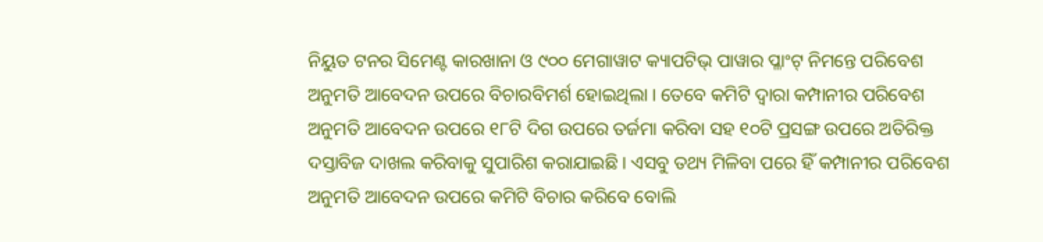ନିୟୁତ ଟନର ସିମେଣ୍ଟ କାରଖାନା ଓ ୯୦୦ ମେଗାୱାଟ କ୍ୟାପଟିଭ୍ ପାୱାର ପ୍ଳାଂଟ୍ ନିମନ୍ତେ ପରିବେଶ ଅନୁମତି ଆବେଦନ ଉପରେ ବିଚାରବିମର୍ଶ ହୋଇଥିଲା । ତେବେ କମିଟି ଦ୍ୱାରା କମ୍ପାନୀର ପରିବେଶ ଅନୁମତି ଆବେଦନ ଉପରେ ୧୮ଟି ଦିଗ ଉପରେ ତର୍ଜମା କରିବା ସହ ୧୦ଟି ପ୍ରସଙ୍ଗ ଉପରେ ଅତିରିକ୍ତ ଦସ୍ତାବିଜ ଦାଖଲ କରିବାକୁ ସୁପାରିଶ କରାଯାଇଛି । ଏସବୁ ତଥ୍ୟ ମିଳିବା ପରେ ହିଁ କମ୍ପାନୀର ପରିବେଶ ଅନୁମତି ଆବେଦନ ଉପରେ କମିଟି ବିଚାର କରିବେ ବୋଲି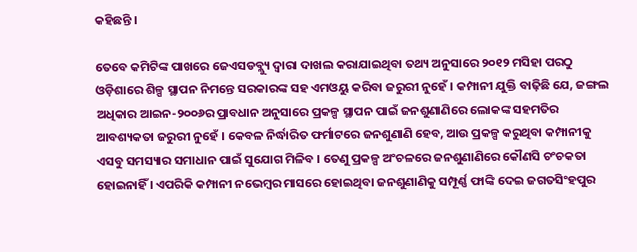କହିଛନ୍ତି ।

ତେବେ କମିଟିଙ୍କ ପାଖରେ ଜେଏସଡବ୍ଲ୍ୟୁ ଦ୍ୱାରା ଦାଖଲ କରାଯାଇଥିବା ତଥ୍ୟ ଅନୁସାରେ ୨୦୧୨ ମସିହା ପରଠୁ ଓଡ଼ିଶାରେ ଶିଳ୍ପ ସ୍ଥାପନ ନିମନ୍ତେ ସରକାରଙ୍କ ସହ ଏମଓୟୁ କରିବା ଜରୁରୀ ନୁହେଁ । କମ୍ପାନୀ ଯୁକ୍ତି ବାଢ଼ିଛି ଯେ, ଜଙ୍ଗଲ ଅଧିକାର ଆଇନ-୨୦୦୬ର ପ୍ରାବଧାନ ଅନୁସାରେ ପ୍ରକଳ୍ପ ସ୍ଥାପନ ପାଇଁ ଜନଶୁଣାଣିରେ ଲୋକଙ୍କ ସହମତିର ଆବଶ୍ୟକତା ଜରୁରୀ ନୁହେଁ । କେବଳ ନିର୍ଦ୍ଧାରିତ ଫର୍ମାଟରେ ଜନଶୁଣାଣି ହେବ, ଆଉ ପ୍ରକଳ୍ପ କରୁଥିବା କମ୍ପାନୀକୁ ଏସବୁ ସମସ୍ୟାର ସମାଧାନ ପାଇଁ ସୁଯୋଗ ମିଳିବ । ତେଣୁ ପ୍ରକଳ୍ପ ଅଂଚଳରେ ଜନଶୁଣାଣିରେ କୌଣସି ଚଂଚକତା ହୋଇନାହିଁ । ଏପରିକି କମ୍ପାନୀ ନଭେମ୍ବର ମାସରେ ହୋଇଥିବା ଜନଶୁଣାଣିକୁ ସମ୍ପୂର୍ଣ୍ଣ ଫାଙ୍କି ଦେଇ ଜଗତସିଂହପୁର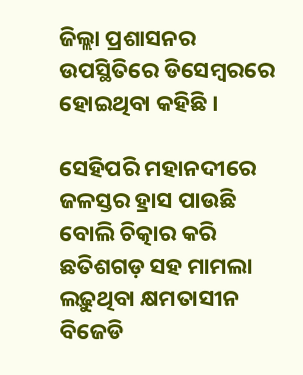ଜିଲ୍ଲା ପ୍ରଶାସନର ଉପସ୍ଥିତିରେ ଡିସେମ୍ବରରେ ହୋଇଥିବା କହିଛି ।

ସେହିପରି ମହାନଦୀରେ ଜଳସ୍ତର ହ୍ରାସ ପାଉଛି ବୋଲି ଚିତ୍କାର କରି ଛତିଶଗଡ଼ ସହ ମାମଲା ଲଢ଼ୁଥିବା କ୍ଷମତାସୀନ ବିଜେଡି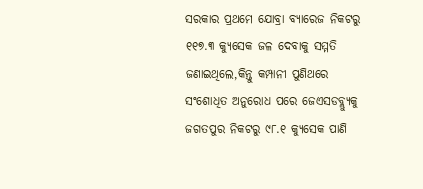ସରକାର ପ୍ରଥମେ ଯୋବ୍ରା ବ୍ୟାରେଜ ନିକଟରୁ ୧୧୭.୩ କ୍ୟୁସେକ ଜଳ ଦେବାକୁ ସମ୍ମତି ଜଣାଇଥିଲେ,କିନ୍ତୁ କମ୍ପାନୀ ପୁଣିଥରେ ସଂଶୋଧିତ ଅନୁରୋଧ ପରେ ଜେଏସଡବ୍ଲ୍ୟୁକୁ ଜଗତପୁର ନିକଟରୁ ୯୮.୧ କ୍ୟୁସେକ ପାଣି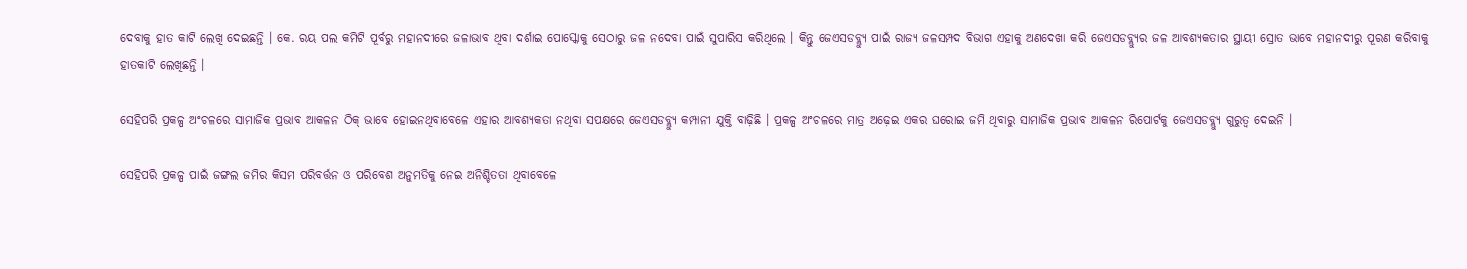ଦେବାକୁ ହାତ କାଟି ଲେଖି ଦେଇଛନ୍ତି । କେ. ରୟ ପଲ କମିଟି ପୂର୍ବରୁ ମହାନଦୀରେ ଜଳାଭାବ ଥିବା ଦର୍ଶାଇ ପୋସ୍କୋକୁ ସେଠାରୁ ଜଳ ନଦେବା ପାଇଁ ସୁପାରିସ କରିଥିଲେ । କିନ୍ତୁ ଜେଏସଡବ୍ଲ୍ୟୁ ପାଇଁ ରାଜ୍ୟ ଜଳସମ୍ପଦ ବିଭାଗ ଏହାକୁ ଅଣଦେଖା କରି ଜେଏସଡବ୍ଲ୍ୟୁର ଜଳ ଆବଶ୍ୟକତାର ସ୍ଥାୟୀ ସ୍ରୋତ ଭାବେ ମହାନଦୀରୁ ପୂରଣ କରିବାକୁ ହାତକାଟି ଲେଖିଛନ୍ତି ।

ସେହିପରି ପ୍ରକଳ୍ପ ଅଂଚଳରେ ସାମାଜିକ ପ୍ରଭାବ ଆକଳନ ଠିକ୍ ଭାବେ ହୋଇନଥିବାବେଳେ ଏହାର ଆବଶ୍ୟକତା ନଥିବା ସପକ୍ଷରେ ଜେଏସଡବ୍ଲ୍ୟୁ କମ୍ପାନୀ ଯୁକ୍ତି ବାଢ଼ିଛି । ପ୍ରକଳ୍ପ ଅଂଚଳରେ ମାତ୍ର ଅଢ଼େଇ ଏକର ଘରୋଇ ଜମି ଥିବାରୁ ସାମାଜିକ ପ୍ରଭାବ ଆକଳନ ରିପୋର୍ଟକୁ ଜେଏସଡବ୍ଲ୍ୟୁ ଗୁରୁତ୍ୱ ଦେଇନି ।

ସେହିପରି ପ୍ରକଳ୍ପ ପାଇଁ ଜଙ୍ଗଲ ଜମିର କିସମ ପରିବର୍ତ୍ତନ ଓ ପରିବେଶ ଅନୁମତିକୁ ନେଇ ଅନିଶ୍ଚିତତା ଥିବାବେଳେ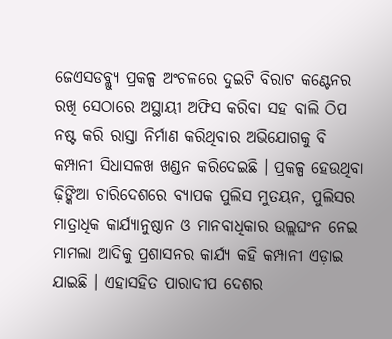ଜେଏସଡବ୍ଲ୍ୟୁ ପ୍ରକଳ୍ପ ଅଂଚଳରେ ଦୁଇଟି ବିରାଟ କଣ୍ଟେନର ରଖି ସେଠାରେ ଅସ୍ଥାୟୀ ଅଫିସ କରିବା ସହ ବାଲି ଠିପ ନଷ୍ଟ କରି ରାସ୍ତା ନିର୍ମାଣ କରିଥିବାର ଅଭିଯୋଗକୁ ବି କମ୍ପାନୀ ସିଧାସଳଖ ଖଣ୍ଡନ କରିଦେଇଛି । ପ୍ରକଳ୍ପ ହେଉଥିବା ଢ଼ିଙ୍କିଆ ଚାରିଦେଶରେ ବ୍ୟାପକ ପୁଲିସ ମୁତୟନ, ପୁଲିସର ମାତ୍ରାଧିକ କାର୍ଯ୍ୟାନୁଷ୍ଠାନ ଓ ମାନବାଧିକାର ଉଲ୍ଲଘଂନ ନେଇ ମାମଲା ଆଦିକୁ ପ୍ରଶାସନର କାର୍ଯ୍ୟ କହି କମ୍ପାନୀ ଏଡ଼ାଇ ଯାଇଛି । ଏହାସହିତ ପାରାଦୀପ ଦେଶର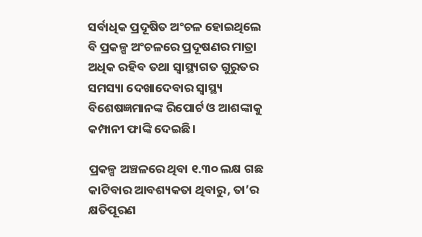ସର୍ବାଧିକ ପ୍ରଦୂଷିତ ଅଂଚଳ ହୋଇଥିଲେ ବି ପ୍ରକଳ୍ପ ଅଂଚଳରେ ପ୍ରଦୂଷଣର ମାତ୍ରା ଅଧିକ ରହିବ ତଥା ସ୍ୱାସ୍ଥ୍ୟଗତ ଗୁରୁତର ସମସ୍ୟା ଦେଖାଦେବାର ସ୍ୱାସ୍ଥ୍ୟ ବିଶେଷଜ୍ଞମାନଙ୍କ ରିପୋର୍ଟ ଓ ଆଶଙ୍କାକୁ କମ୍ପାନୀ ଫାଙ୍କି ଦେଇଛି।

ପ୍ରକଳ୍ପ ଅଞ୍ଚଳରେ ଥିବା ୧.୩୦ ଲକ୍ଷ ଗଛ କାଟିବାର ଆବଶ୍ୟକତା ଥିବାରୁ, ତା’ର କ୍ଷତିପୂରଣ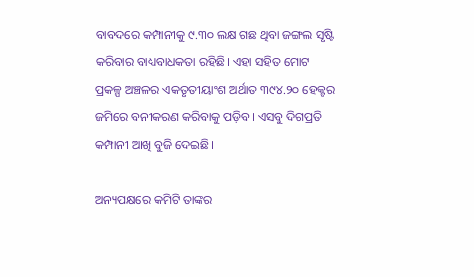ବାବଦରେ କମ୍ପାନୀକୁ ୯.୩୦ ଲକ୍ଷ ଗଛ ଥିବା ଜଙ୍ଗଲ ସୃଷ୍ଟି କରିବାର ବାଧ୍ୟବାଧକତା ରହିଛି। ଏହା ସହିତ ମୋଟ ପ୍ରକଳ୍ପ ଅଞ୍ଚଳର ଏକତୃତୀୟାଂଶ ଅର୍ଥାତ ୩୯୪.୨୦ ହେକ୍ଟର ଜମିରେ ବନୀକରଣ କରିବାକୁ ପଡ଼ିବ। ଏସବୁ ଦିଗପ୍ରତି କମ୍ପାନୀ ଆଖି ବୁଜି ଦେଇଛି।

ଅନ୍ୟପକ୍ଷରେ କମିଟି ତାଙ୍କର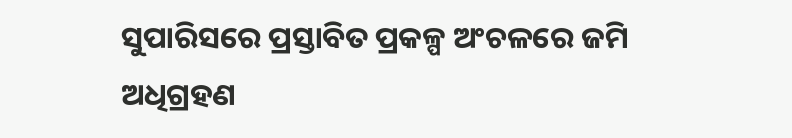ସୁପାରିସରେ ପ୍ରସ୍ତାବିତ ପ୍ରକଳ୍ପ ଅଂଚଳରେ ଜମି ଅଧିଗ୍ରହଣ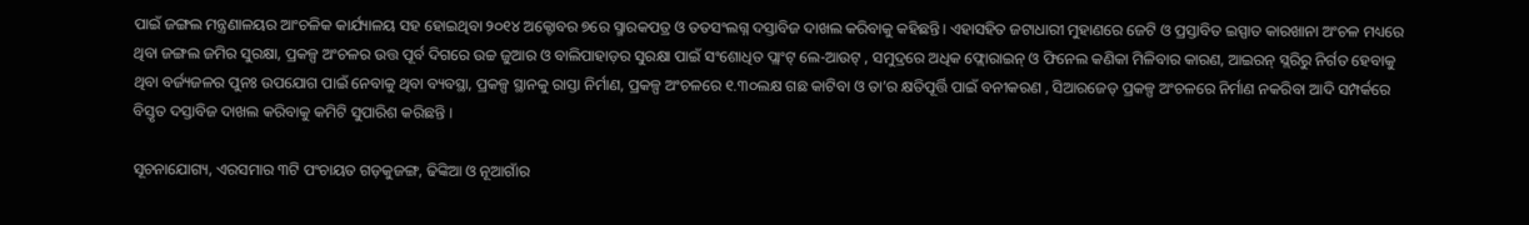ପାଇଁ ଜଙ୍ଗଲ ମନ୍ତ୍ରଣାଳୟର ଆଂଚଳିକ କାର୍ଯ୍ୟାଳୟ ସହ ହୋଇଥିବା ୨୦୧୪ ଅକ୍ଟୋବର ୭ରେ ସ୍ମାରକପତ୍ର ଓ ତତସଂଲଗ୍ନ ଦସ୍ତାବିଜ ଦାଖଲ କରିବାକୁ କହିଛନ୍ତି। ଏହାସହିତ ଜଟାଧାରୀ ମୁହାଣରେ ଜେଟି ଓ ପ୍ରସ୍ତାବିତ ଇସ୍ପାତ କାରଖାନା ଅଂଚଳ ମଧ୍ୟରେ ଥିବା ଜଙ୍ଗଲ ଜମିର ସୁରକ୍ଷା, ପ୍ରକଳ୍ପ ଅଂଚଳର ଉତ୍ତ ପୂର୍ବ ଦିଗରେ ଉଚ୍ଚ ଜୁଆର ଓ ବାଲିପାହାଡ଼ର ସୁରକ୍ଷା ପାଇଁ ସଂଶୋଧିତ ପ୍ଲାଂଟ୍ ଲେ-ଆଉଟ୍ , ସମୁଦ୍ରରେ ଅଧିକ ଫ୍ଲୋରାଇନ୍ ଓ ଫିନେଲ କଣିକା ମିଳିବାର କାରଣ, ଆଇରନ୍ ସ୍ଲରିରୁ ନିର୍ଗତ ହେବାକୁ ଥିବା ବର୍ଜ୍ୟଜଳର ପୁନଃ ଉପଯୋଗ ପାଇଁ ନେବାକୁ ଥିବା ବ୍ୟବସ୍ଥା, ପ୍ରକଳ୍ପ ସ୍ଥାନକୁ ରାସ୍ତା ନିର୍ମାଣ, ପ୍ରକଳ୍ପ ଅଂଚଳରେ ୧.୩୦ଲକ୍ଷ ଗଛ କାଟିବା ଓ ତା’ର କ୍ଷତିପୂର୍ତ୍ତି ପାଇଁ ବନୀକରଣ , ସିଆରଜେଡ୍ ପ୍ରକଳ୍ପ ଅଂଚଳରେ ନିର୍ମାଣ ନକରିବା ଆଦି ସମ୍ପର୍କରେ ବିସ୍ତୃତ ଦସ୍ତାବିଜ ଦାଖଲ କରିବାକୁ କମିଟି ସୁପାରିଶ କରିଛନ୍ତି ।

ସୂଚନାଯୋଗ୍ୟ, ଏରସମାର ୩ଟି ପଂଚାୟତ ଗଡ଼କୁଜଙ୍ଗ, ଢିଙ୍କିଆ ଓ ନୂଆଗାଁର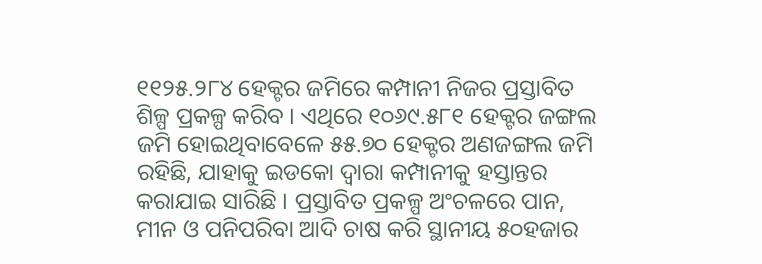୧୧୨୫.୨୮୪ ହେକ୍ଟର ଜମିରେ କମ୍ପାନୀ ନିଜର ପ୍ରସ୍ତାବିତ ଶିଳ୍ପ ପ୍ରକଳ୍ପ କରିବ । ଏଥିରେ ୧୦୬୯.୫୮୧ ହେକ୍ଟର ଜଙ୍ଗଲ ଜମି ହୋଇଥିବାବେଳେ ୫୫.୭୦ ହେକ୍ଟର ଅଣଜଙ୍ଗଲ ଜମି ରହିଛି, ଯାହାକୁ ଇଡକୋ ଦ୍ୱାରା କମ୍ପାନୀକୁ ହସ୍ତାନ୍ତର କରାଯାଇ ସାରିଛି । ପ୍ରସ୍ତାବିତ ପ୍ରକଳ୍ପ ଅଂଚଳରେ ପାନ, ମୀନ ଓ ପନିପରିବା ଆଦି ଚାଷ କରି ସ୍ଥାନୀୟ ୫୦ହଜାର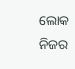ଲୋକ ନିଜର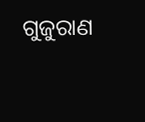ଗୁଜୁରାଣ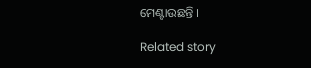ମେଣ୍ଟାଉଛନ୍ତି ।

Related story